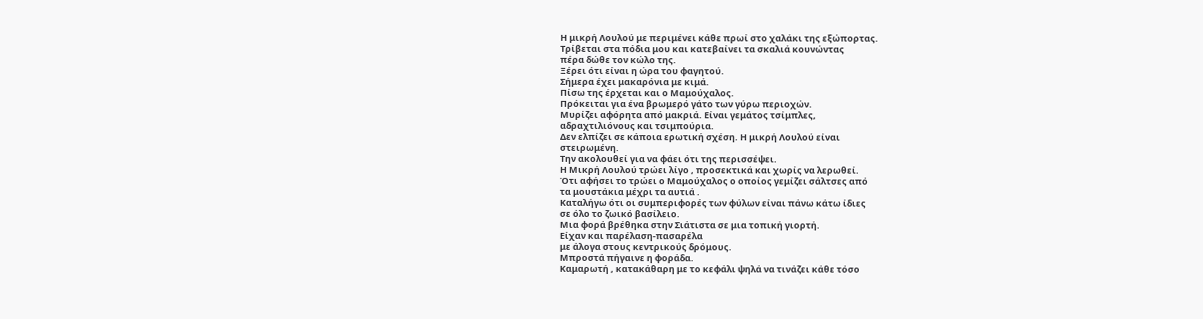Η μικρή Λουλού με περιμένει κάθε πρωί στο χαλάκι της εξώπορτας.
Τρίβεται στα πόδια μου και κατεβαίνει τα σκαλιά κουνώντας
πέρα δώθε τον κώλο της.
Ξέρει ότι είναι η ώρα του φαγητού.
Σήμερα έχει μακαρόνια με κιμά.
Πίσω της έρχεται και ο Μαμούχαλος.
Πρόκειται για ένα βρωμερό γάτο των γύρω περιοχών.
Μυρίζει αφόρητα από μακριά. Είναι γεμάτος τσίμπλες,
αδραχτιλιόνους και τσιμπούρια.
Δεν ελπίζει σε κάποια ερωτική σχέση. Η μικρή Λουλού είναι
στειρωμένη.
Την ακολουθεί για να φάει ότι της περισσέψει.
Η Μικρή Λουλού τρώει λίγο , προσεκτικά και χωρίς να λερωθεί.
Ότι αφήσει το τρώει ο Μαμούχαλος ο οποίος γεμίζει σάλτσες από
τα μουστάκια μέχρι τα αυτιά .
Καταλήγω ότι οι συμπεριφορές των φύλων είναι πάνω κάτω ίδιες
σε όλο το ζωικό βασίλειο.
Μια φορά βρέθηκα στην Σιάτιστα σε μια τοπική γιορτή.
Είχαν και παρέλαση-πασαρέλα
με άλογα στους κεντρικούς δρόμους.
Μπροστά πήγαινε η φοράδα.
Καμαρωτή , κατακάθαρη με το κεφάλι ψηλά να τινάζει κάθε τόσο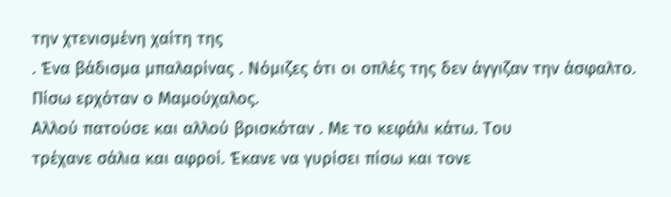την χτενισμένη χαίτη της
. Ένα βάδισμα μπαλαρίνας . Νόμιζες ότι οι οπλές της δεν άγγιζαν την άσφαλτο.
Πίσω ερχόταν ο Μαμούχαλος.
Αλλού πατούσε και αλλού βρισκόταν . Με το κεφάλι κάτω. Του
τρέχανε σάλια και αφροί. Έκανε να γυρίσει πίσω και τονε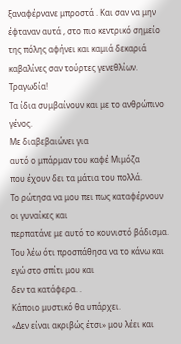ξαναφέρνανε μπροστά . Και σαν να μην
έφταναν αυτά , στο πιο κεντρικό σημείο της πόλης αφήνει και καμιά δεκαριά
καβαλίνες σαν τούρτες γενεθλίων.
Τραγωδία!
Τα ίδια συμβαίνουν και με το ανθρώπινο γένος.
Με διαβεβαιώνει για
αυτό ο μπάρμαν του καφέ Μιμόζα
που έχουν δει τα μάτια του πολλά.
Το ρώτησα να μου πει πως καταφέρνουν οι γυναίκες και
περπατάνε με αυτό το κουνιστό βάδισμα.
Του λέω ότι προσπάθησα να το κάνω και εγώ στο σπίτι μου και
δεν τα κατάφερα. .
Κάποιο μυστικό θα υπάρχει.
«Δεν είναι ακριβώς έτσι» μου λέει και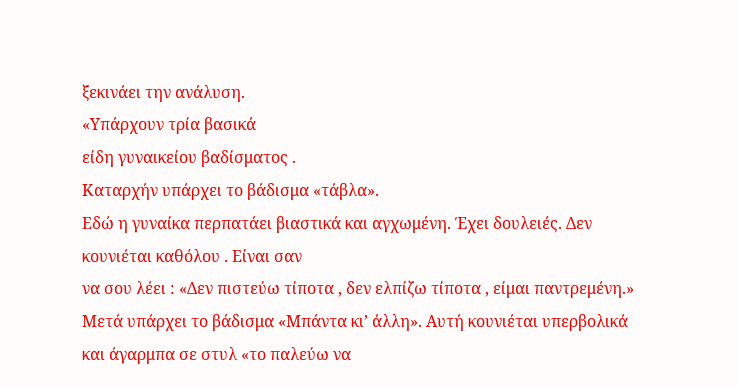ξεκινάει την ανάλυση.
«Υπάρχουν τρία βασικά
είδη γυναικείου βαδίσματος .
Καταρχήν υπάρχει το βάδισμα «τάβλα».
Εδώ η γυναίκα περπατάει βιαστικά και αγχωμένη. Έχει δουλειές. Δεν κουνιέται καθόλου . Είναι σαν
να σου λέει : «Δεν πιστεύω τίποτα , δεν ελπίζω τίποτα , είμαι παντρεμένη.»
Μετά υπάρχει το βάδισμα «Μπάντα κι’ άλλη». Αυτή κουνιέται υπερβολικά
και άγαρμπα σε στυλ «το παλεύω να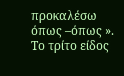προκαλέσω όπως –όπως ».
Το τρίτο είδος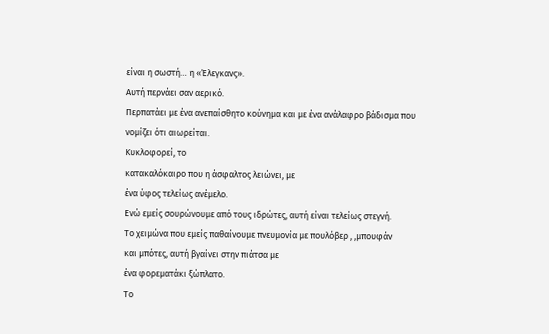είναι η σωστή… η «Έλεγκανς».
Αυτή περνάει σαν αερικό.
Περπατάει με ένα ανεπαίσθητο κούνημα και με ένα ανάλαφρο βάδισμα που
νομίζει ότι αιωρείται.
Κυκλοφορεί, το
κατακαλόκαιρο που η άσφαλτος λειώνει, με
ένα ύφος τελείως ανέμελο.
Ενώ εμείς σουρώνουμε από τους ιδρώτες, αυτή είναι τελείως στεγνή.
Το χειμώνα που εμείς παθαίνουμε πνευμονία με πουλόβερ , ,μπουφάν
και μπότες, αυτή βγαίνει στην πιάτσα με
ένα φορεματάκι ξώπλατο.
Το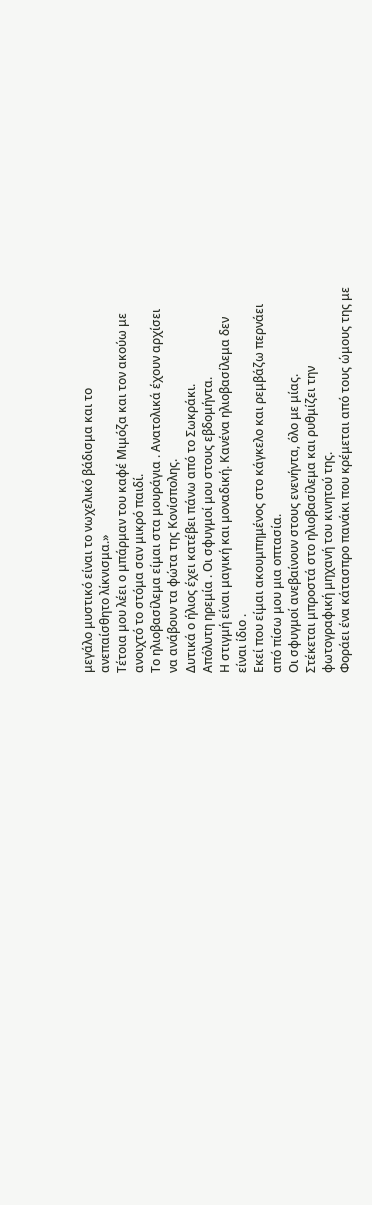μεγάλο μυστικό είναι το νωχελικό βάδισμα και το
ανεπαίσθητο λίκνισμα.»
Τέτοια μου λέει ο μπάρμαν του καφέ Μιμόζα και τον ακούω με
ανοιχτό το στόμα σαν μικρό παιδί.
Το ηλιοβασίλεμα είμαι στα μουράγια . Ανατολικά έχουν αρχίσει
να ανάβουν τα φώτα της Κονίσπολης.
Δυτικά ο ήλιος έχει κατέβει πάνω από το Σωκράκι.
Απόλυτη ηρεμία . Οι σφυγμοί μου στους εβδομήντα.
Η στιγμή είναι μαγική και μοναδική. Κανένα ηλιοβασίλεμα δεν
είναι ίδιο .
Εκεί που είμαι ακουμπημένος στο κάγκελο και ρεμβάζω περνάει
από πίσω μου μια οπτασία.
Οι σφυγμοί ανεβαίνουν στους ενενήντα, όλο με μίας.
Στέκεται μπροστά στο ηλιοβασίλεμα και ρυθμίζει την
φωτογραφική μηχανή του κινητού της.
Φοράει ένα κάτασπρο πανάκι που κρέμεται από τους ώμους της με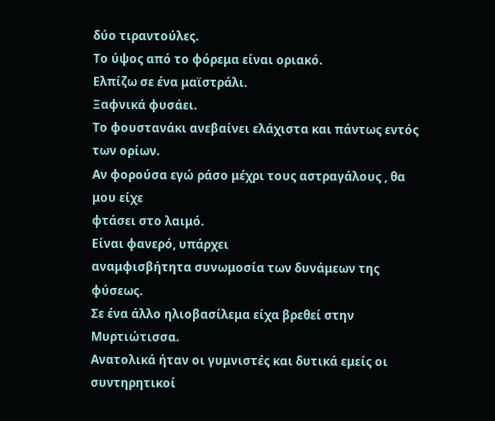δύο τιραντούλες.
Το ύψος από το φόρεμα είναι οριακό.
Ελπίζω σε ένα μαϊστράλι.
Ξαφνικά φυσάει.
Το φουστανάκι ανεβαίνει ελάχιστα και πάντως εντός των ορίων.
Αν φορούσα εγώ ράσο μέχρι τους αστραγάλους , θα μου είχε
φτάσει στο λαιμό.
Είναι φανερό, υπάρχει
αναμφισβήτητα συνωμοσία των δυνάμεων της φύσεως.
Σε ένα άλλο ηλιοβασίλεμα είχα βρεθεί στην Μυρτιώτισσα.
Ανατολικά ήταν οι γυμνιστές και δυτικά εμείς οι συντηρητικοί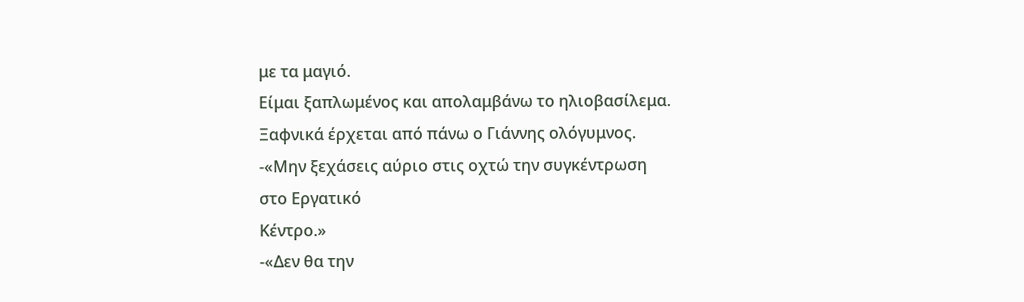με τα μαγιό.
Είμαι ξαπλωμένος και απολαμβάνω το ηλιοβασίλεμα.
Ξαφνικά έρχεται από πάνω ο Γιάννης ολόγυμνος.
-«Μην ξεχάσεις αύριο στις οχτώ την συγκέντρωση στο Εργατικό
Κέντρο.»
-«Δεν θα την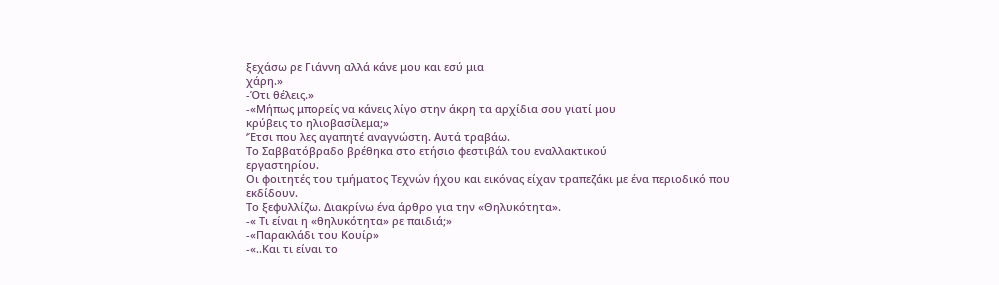ξεχάσω ρε Γιάννη αλλά κάνε μου και εσύ μια
χάρη.»
-Ότι θέλεις.»
-«Μήπως μπορείς να κάνεις λίγο στην άκρη τα αρχίδια σου γιατί μου
κρύβεις το ηλιοβασίλεμα;»
‘Έτσι που λες αγαπητέ αναγνώστη. Αυτά τραβάω.
Το Σαββατόβραδο βρέθηκα στο ετήσιο φεστιβάλ του εναλλακτικού
εργαστηρίου.
Οι φοιτητές του τμήματος Τεχνών ήχου και εικόνας είχαν τραπεζάκι με ένα περιοδικό που
εκδίδουν.
Το ξεφυλλίζω. Διακρίνω ένα άρθρο για την «Θηλυκότητα».
-« Τι είναι η «θηλυκότητα» ρε παιδιά;»
-«Παρακλάδι του Κουίρ»
-«..Και τι είναι το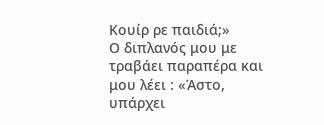Κουίρ ρε παιδιά;»
Ο διπλανός μου με
τραβάει παραπέρα και μου λέει : «Άστο, υπάρχει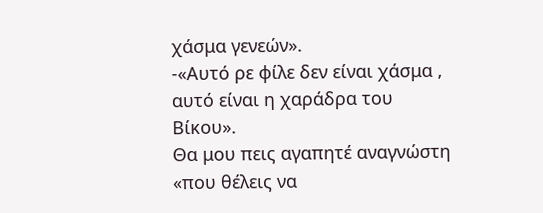χάσμα γενεών».
-«Αυτό ρε φίλε δεν είναι χάσμα , αυτό είναι η χαράδρα του
Βίκου».
Θα μου πεις αγαπητέ αναγνώστη «που θέλεις να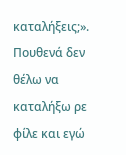καταλήξεις;».
Πουθενά δεν θέλω να καταλήξω ρε φίλε και εγώ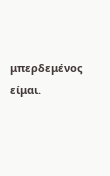μπερδεμένος
είμαι.